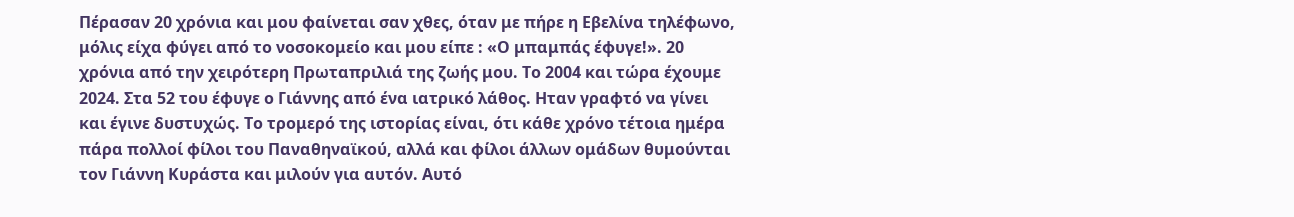Πέρασαν 20 χρόνια και μου φαίνεται σαν χθες, όταν με πήρε η Εβελίνα τηλέφωνο, μόλις είχα φύγει από το νοσοκομείο και μου είπε : «Ο μπαμπάς έφυγε!». 20 χρόνια από την χειρότερη Πρωταπριλιά της ζωής μου. Το 2004 και τώρα έχουμε 2024. Στα 52 του έφυγε ο Γιάννης από ένα ιατρικό λάθος. Ηταν γραφτό να γίνει και έγινε δυστυχώς. Το τρομερό της ιστορίας είναι, ότι κάθε χρόνο τέτοια ημέρα πάρα πολλοί φίλοι του Παναθηναϊκού, αλλά και φίλοι άλλων ομάδων θυμούνται τον Γιάννη Κυράστα και μιλούν για αυτόν. Αυτό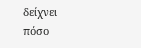δείχνει πόσο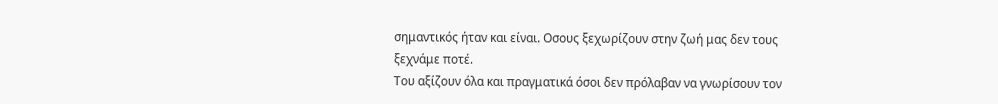σημαντικός ήταν και είναι. Οσους ξεχωρίζουν στην ζωή μας δεν τους ξεχνάμε ποτέ.
Του αξίζουν όλα και πραγματικά όσοι δεν πρόλαβαν να γνωρίσουν τον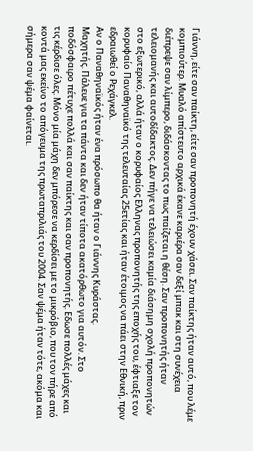Γιάννη, είτε σαν παίκτη, είτε σαν προπονητή έχουν χάσει. Σαν παίκτης ήταν αυτό, που λέμε κομπιούτερ. Μυαλό απίστευτο αρχικά έκανε καριέρα σαν δεξί μπακ και στη συνέχεια διέπρεψε σαν λίμπερο, διδάσκοντας το πως παίζεται η θέση. Σαν προπονητής ήταν τελειομανής και αυτοδίδακτος. Δεν πήγε να τελειώσει καμία διάσημη σχολή προπονητών στο εξωτερικό, αλλά ήταν ο κορυφαίος Ελληνας προπονητής της εποχής του, έφτιαξε τον κορυφαίο Παναθηναϊκό της τελευταίας 25ετίας και ήταν έτοιμος να πάει στην Εθνική, πριν εδραιωθεί ο Ρεχάγκελ.
Αν ο Παναθηναϊκός ήταν ένα πρόσωπο θα ήταν ο Γιάννης Κυράστας.
Μαχητής. Πάλευε για τα πάντα και δεν ήταν τίποτα ακατόρθωτο για αυτόν. Στο ποδόσφαιρο πέτυχε πολλά και σαν παίκτης και σαν προπονητής. Εδωσε πολλές μάχες και τις κέρδισε όλες. Μόνο μία μάχη δεν μπόρεσε να κερδίσει με το μικρόβιο, που τον πήρε από κοντά μας εκείνο το απόγευμα της πρωταπριλιάς του 2004. Σαν ψέμα ήταν τότε, ακόμα και σήμερα σαν ψέμα φαίνεται.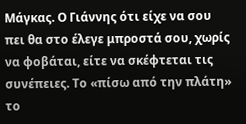Μάγκας. Ο Γιάννης ότι είχε να σου πει θα στο έλεγε μπροστά σου, χωρίς να φοβάται, είτε να σκέφτεται τις συνέπειες. Το «πίσω από την πλάτη» το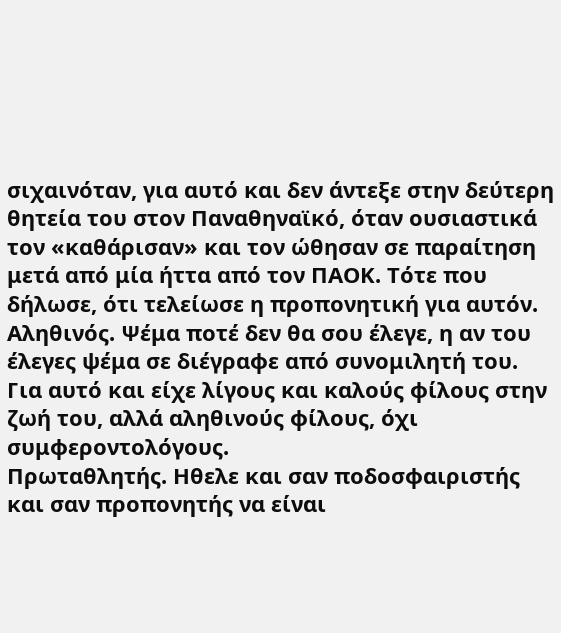σιχαινόταν, για αυτό και δεν άντεξε στην δεύτερη θητεία του στον Παναθηναϊκό, όταν ουσιαστικά τον «καθάρισαν» και τον ώθησαν σε παραίτηση μετά από μία ήττα από τον ΠΑΟΚ. Τότε που δήλωσε, ότι τελείωσε η προπονητική για αυτόν.
Αληθινός. Ψέμα ποτέ δεν θα σου έλεγε, η αν του έλεγες ψέμα σε διέγραφε από συνομιλητή του. Για αυτό και είχε λίγους και καλούς φίλους στην ζωή του, αλλά αληθινούς φίλους, όχι συμφεροντολόγους.
Πρωταθλητής. Ηθελε και σαν ποδοσφαιριστής και σαν προπονητής να είναι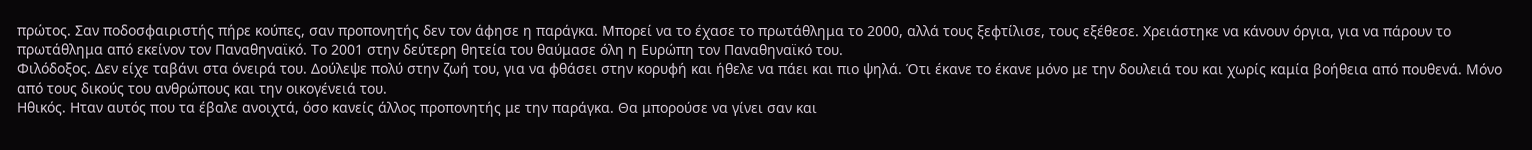πρώτος. Σαν ποδοσφαιριστής πήρε κούπες, σαν προπονητής δεν τον άφησε η παράγκα. Μπορεί να το έχασε το πρωτάθλημα το 2000, αλλά τους ξεφτίλισε, τους εξέθεσε. Χρειάστηκε να κάνουν όργια, για να πάρουν το πρωτάθλημα από εκείνον τον Παναθηναϊκό. Το 2001 στην δεύτερη θητεία του θαύμασε όλη η Ευρώπη τον Παναθηναϊκό του.
Φιλόδοξος. Δεν είχε ταβάνι στα όνειρά του. Δούλεψε πολύ στην ζωή του, για να φθάσει στην κορυφή και ήθελε να πάει και πιο ψηλά. Ότι έκανε το έκανε μόνο με την δουλειά του και χωρίς καμία βοήθεια από πουθενά. Μόνο από τους δικούς του ανθρώπους και την οικογένειά του.
Ηθικός. Ηταν αυτός που τα έβαλε ανοιχτά, όσο κανείς άλλος προπονητής με την παράγκα. Θα μπορούσε να γίνει σαν και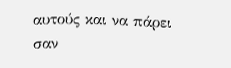αυτούς και να πάρει σαν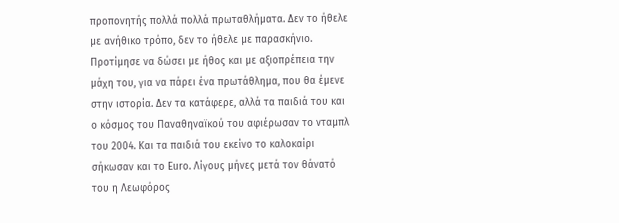προπονητής πολλά πολλά πρωταθλήματα. Δεν το ήθελε με ανήθικο τρόπο, δεν το ήθελε με παρασκήνιο. Προτίμησε να δώσει με ήθος και με αξιοπρέπεια την μάχη του, για να πάρει ένα πρωτάθλημα, που θα έμενε στην ιστορία. Δεν τα κατάφερε, αλλά τα παιδιά του και ο κόσμος του Παναθηναϊκού του αφιέρωσαν το νταμπλ του 2004. Και τα παιδιά του εκείνο το καλοκαίρι σήκωσαν και το Euro. Λίγους μήνες μετά τον θάνατό του η Λεωφόρος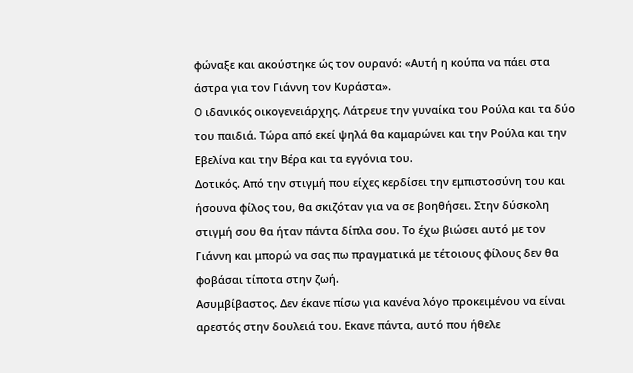φώναξε και ακούστηκε ώς τον ουρανό: «Αυτή η κούπα να πάει στα άστρα για τον Γιάννη τον Κυράστα».
O ιδανικός οικογενειάρχης. Λάτρευε την γυναίκα του Ρούλα και τα δύο του παιδιά. Τώρα από εκεί ψηλά θα καμαρώνει και την Ρούλα και την Εβελίνα και την Βέρα και τα εγγόνια του.
Δοτικός. Από την στιγμή που είχες κερδίσει την εμπιστοσύνη του και ήσουνα φίλος του, θα σκιζόταν για να σε βοηθήσει. Στην δύσκολη στιγμή σου θα ήταν πάντα δίπλα σου. Το έχω βιώσει αυτό με τον Γιάννη και μπορώ να σας πω πραγματικά με τέτοιους φίλους δεν θα φοβάσαι τίποτα στην ζωή.
Ασυμβίβαστος. Δεν έκανε πίσω για κανένα λόγο προκειμένου να είναι αρεστός στην δουλειά του. Εκανε πάντα, αυτό που ήθελε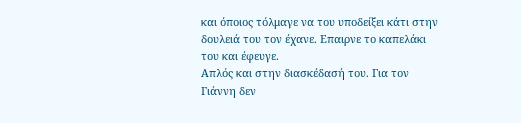και όποιος τόλμαγε να του υποδείξει κάτι στην δουλειά του τον έχανε. Επαιρνε το καπελάκι του και έφευγε.
Απλός και στην διασκέδασή του. Για τον Γιάννη δεν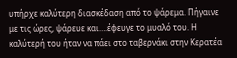υπήρχε καλύτερη διασκέδαση από το ψάρεμα. Πήγαινε με τις ώρες, ψάρευε και….έφευγε το μυαλό του. Η καλύτερή του ήταν να πάει στο ταβερνάκι στην Κερατέα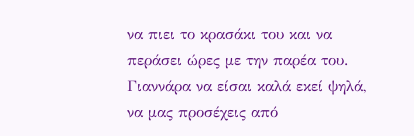να πιει το κρασάκι του και να περάσει ώρες με την παρέα του.
Γιαννάρα να είσαι καλά εκεί ψηλά, να μας προσέχεις από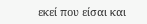εκεί που είσαι και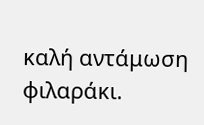καλή αντάμωση φιλαράκι.